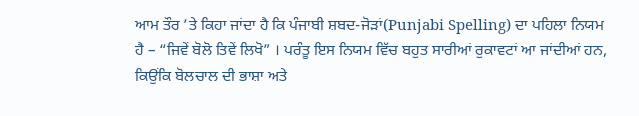ਆਮ ਤੌਰ ’ਤੇ ਕਿਹਾ ਜਾਂਦਾ ਹੈ ਕਿ ਪੰਜਾਬੀ ਸ਼ਬਦ-ਜੋੜਾਂ(Punjabi Spelling) ਦਾ ਪਹਿਲਾ ਨਿਯਮ ਹੈ – “ਜਿਵੇਂ ਬੋਲੋ ਤਿਵੇਂ ਲਿਖੋ” । ਪਰੰਤੂ ਇਸ ਨਿਯਮ ਵਿੱਚ ਬਹੁਤ ਸਾਰੀਆਂ ਰੁਕਾਵਟਾਂ ਆ ਜਾਂਦੀਆਂ ਹਨ, ਕਿਉਂਕਿ ਬੋਲਚਾਲ ਦੀ ਭਾਸ਼ਾ ਅਤੇ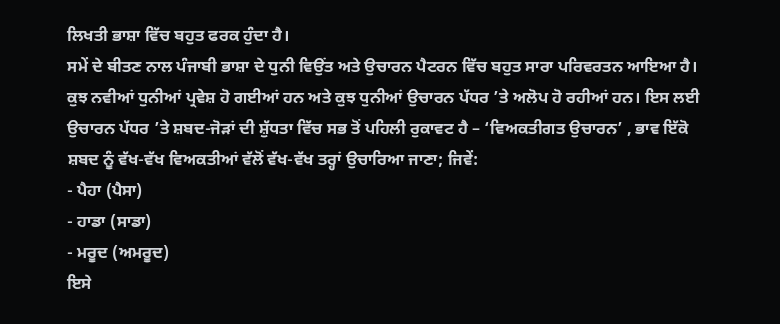ਲਿਖਤੀ ਭਾਸ਼ਾ ਵਿੱਚ ਬਹੁਤ ਫਰਕ ਹੁੰਦਾ ਹੈ।
ਸਮੇਂ ਦੇ ਬੀਤਣ ਨਾਲ ਪੰਜਾਬੀ ਭਾਸ਼ਾ ਦੇ ਧੁਨੀ ਵਿਉਂਤ ਅਤੇ ਉਚਾਰਨ ਪੈਟਰਨ ਵਿੱਚ ਬਹੁਤ ਸਾਰਾ ਪਰਿਵਰਤਨ ਆਇਆ ਹੈ। ਕੁਝ ਨਵੀਆਂ ਧੁਨੀਆਂ ਪ੍ਰਵੇਸ਼ ਹੋ ਗਈਆਂ ਹਨ ਅਤੇ ਕੁਝ ਧੁਨੀਆਂ ਉਚਾਰਨ ਪੱਧਰ ’ਤੇ ਅਲੋਪ ਹੋ ਰਹੀਆਂ ਹਨ। ਇਸ ਲਈ ਉਚਾਰਨ ਪੱਧਰ ’ਤੇ ਸ਼ਬਦ-ਜੋੜਾਂ ਦੀ ਸ਼ੁੱਧਤਾ ਵਿੱਚ ਸਭ ਤੋਂ ਪਹਿਲੀ ਰੁਕਾਵਟ ਹੈ – ‘ਵਿਅਕਤੀਗਤ ਉਚਾਰਨ’ , ਭਾਵ ਇੱਕੋ ਸ਼ਬਦ ਨੂੰ ਵੱਖ-ਵੱਖ ਵਿਅਕਤੀਆਂ ਵੱਲੋਂ ਵੱਖ-ਵੱਖ ਤਰ੍ਹਾਂ ਉਚਾਰਿਆ ਜਾਣਾ; ਜਿਵੇਂ:
- ਪੈਹਾ (ਪੈਸਾ)
- ਹਾਡਾ (ਸਾਡਾ)
- ਮਰੂਦ (ਅਮਰੂਦ)
ਇਸੇ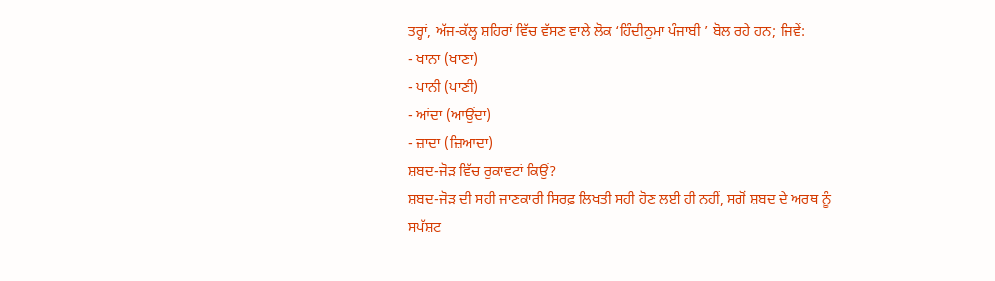ਤਰ੍ਹਾਂ, ਅੱਜ-ਕੱਲ੍ਹ ਸ਼ਹਿਰਾਂ ਵਿੱਚ ਵੱਸਣ ਵਾਲੇ ਲੋਕ ‘ਹਿੰਦੀਨੁਮਾ ਪੰਜਾਬੀ ’ ਬੋਲ ਰਹੇ ਹਨ; ਜਿਵੇਂ:
- ਖਾਨਾ (ਖਾਣਾ)
- ਪਾਨੀ (ਪਾਣੀ)
- ਆਂਦਾ (ਆਉਂਦਾ)
- ਜ਼ਾਦਾ (ਜ਼ਿਆਦਾ)
ਸ਼ਬਦ-ਜੋੜ ਵਿੱਚ ਰੁਕਾਵਟਾਂ ਕਿਉਂ?
ਸ਼ਬਦ-ਜੋੜ ਦੀ ਸਹੀ ਜਾਣਕਾਰੀ ਸਿਰਫ਼ ਲਿਖਤੀ ਸਹੀ ਹੋਣ ਲਈ ਹੀ ਨਹੀਂ, ਸਗੋਂ ਸ਼ਬਦ ਦੇ ਅਰਥ ਨੂੰ ਸਪੱਸ਼ਟ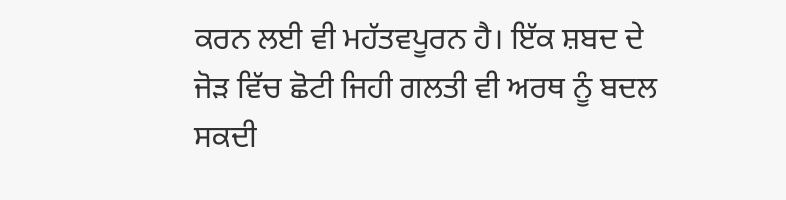ਕਰਨ ਲਈ ਵੀ ਮਹੱਤਵਪੂਰਨ ਹੈ। ਇੱਕ ਸ਼ਬਦ ਦੇ ਜੋੜ ਵਿੱਚ ਛੋਟੀ ਜਿਹੀ ਗਲਤੀ ਵੀ ਅਰਥ ਨੂੰ ਬਦਲ ਸਕਦੀ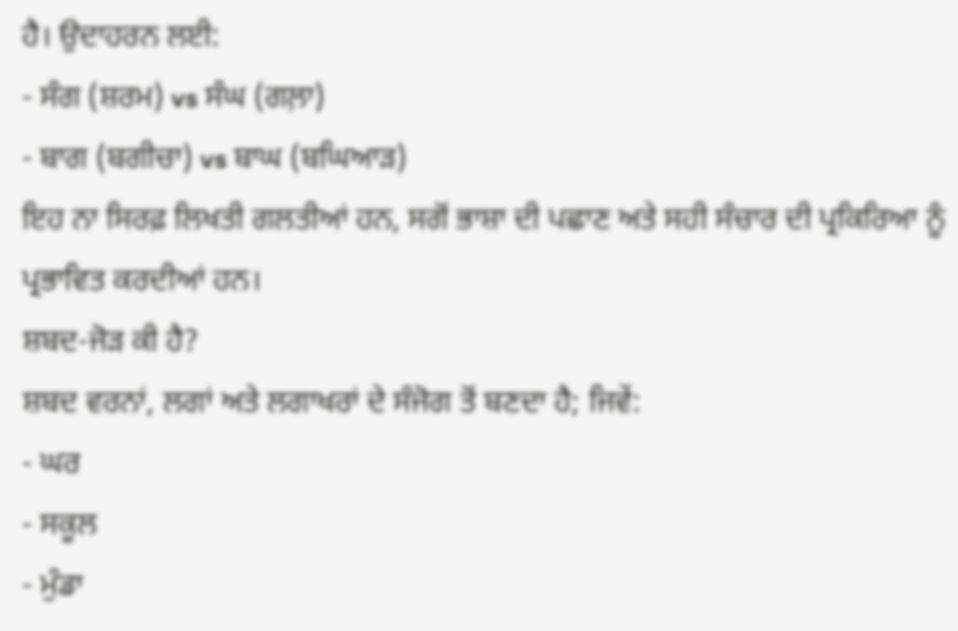ਹੈ। ਉਦਾਹਰਨ ਲਈ:
- ਸੰਗ (ਸ਼ਰਮ) vs ਸੰਘ (ਗਲ਼ਾ)
- ਬਾਗ (ਬਗੀਚਾ) vs ਬਾਘ (ਬਘਿਆੜ)
ਇਹ ਨਾ ਸਿਰਫ਼ ਲਿਖਤੀ ਗਲਤੀਆਂ ਹਨ, ਸਗੋਂ ਭਾਸ਼ਾ ਦੀ ਪਛਾਣ ਅਤੇ ਸਹੀ ਸੰਚਾਰ ਦੀ ਪ੍ਰਕਿਰਿਆ ਨੂੰ ਪ੍ਰਭਾਵਿਤ ਕਰਦੀਆਂ ਹਨ।
ਸ਼ਬਦ-ਜੋੜ ਕੀ ਹੈ?
ਸ਼ਬਦ ਵਰਨਾਂ, ਲਗਾਂ ਅਤੇ ਲਗਾਖਰਾਂ ਦੇ ਸੰਜੋਗ ਤੋਂ ਬਣਦਾ ਹੈ; ਜਿਵੇਂ:
- ਘਰ
- ਸਕੂਲ
- ਮੁੰਡਾ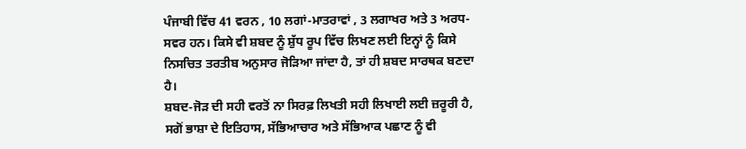ਪੰਜਾਬੀ ਵਿੱਚ 41 ਵਰਨ , 10 ਲਗਾਂ-ਮਾਤਰਾਵਾਂ , 3 ਲਗਾਖਰ ਅਤੇ 3 ਅਰਧ-ਸਵਰ ਹਨ। ਕਿਸੇ ਵੀ ਸ਼ਬਦ ਨੂੰ ਸ਼ੁੱਧ ਰੂਪ ਵਿੱਚ ਲਿਖਣ ਲਈ ਇਨ੍ਹਾਂ ਨੂੰ ਕਿਸੇ ਨਿਸਚਿਤ ਤਰਤੀਬ ਅਨੁਸਾਰ ਜੋੜਿਆ ਜਾਂਦਾ ਹੈ, ਤਾਂ ਹੀ ਸ਼ਬਦ ਸਾਰਥਕ ਬਣਦਾ ਹੈ।
ਸ਼ਬਦ-ਜੋੜ ਦੀ ਸਹੀ ਵਰਤੋਂ ਨਾ ਸਿਰਫ਼ ਲਿਖਤੀ ਸਹੀ ਲਿਖਾਈ ਲਈ ਜ਼ਰੂਰੀ ਹੈ, ਸਗੋਂ ਭਾਸ਼ਾ ਦੇ ਇਤਿਹਾਸ, ਸੱਭਿਆਚਾਰ ਅਤੇ ਸੱਭਿਆਕ ਪਛਾਣ ਨੂੰ ਵੀ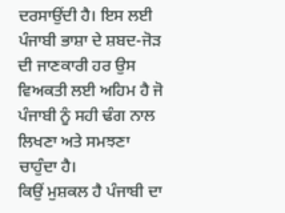ਦਰਸਾਉਂਦੀ ਹੈ। ਇਸ ਲਈ ਪੰਜਾਬੀ ਭਾਸ਼ਾ ਦੇ ਸ਼ਬਦ-ਜੋੜ ਦੀ ਜਾਣਕਾਰੀ ਹਰ ਉਸ ਵਿਅਕਤੀ ਲਈ ਅਹਿਮ ਹੈ ਜੋ ਪੰਜਾਬੀ ਨੂੰ ਸਹੀ ਢੰਗ ਨਾਲ ਲਿਖਣਾ ਅਤੇ ਸਮਝਣਾ ਚਾਹੁੰਦਾ ਹੈ।
ਕਿਉਂ ਮੁਸ਼ਕਲ ਹੈ ਪੰਜਾਬੀ ਦਾ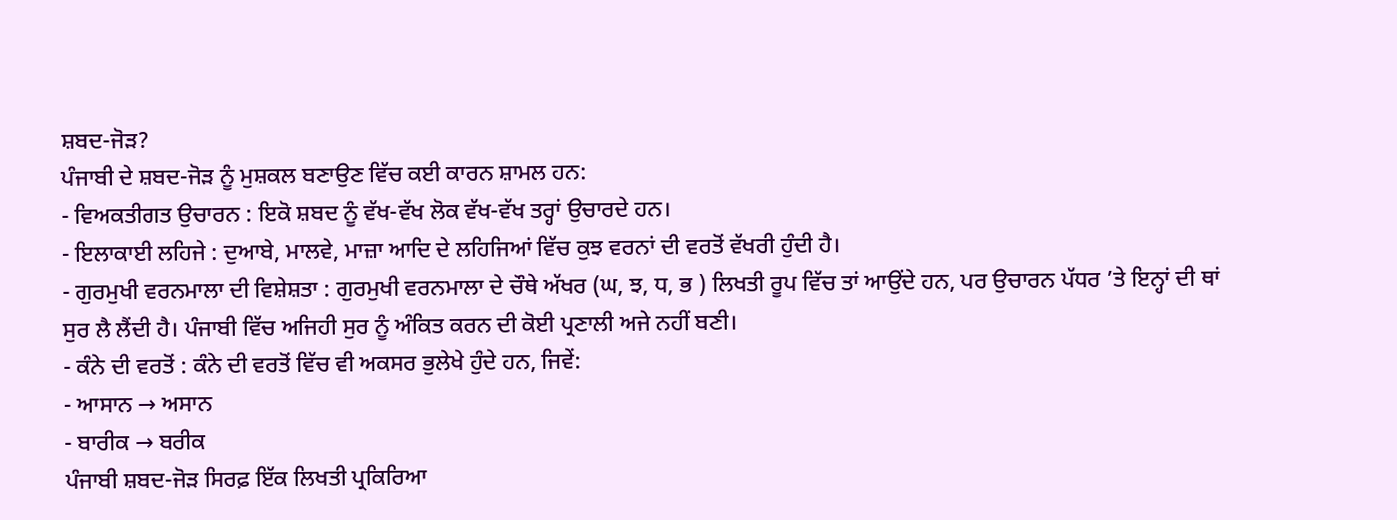ਸ਼ਬਦ-ਜੋੜ?
ਪੰਜਾਬੀ ਦੇ ਸ਼ਬਦ-ਜੋੜ ਨੂੰ ਮੁਸ਼ਕਲ ਬਣਾਉਣ ਵਿੱਚ ਕਈ ਕਾਰਨ ਸ਼ਾਮਲ ਹਨ:
- ਵਿਅਕਤੀਗਤ ਉਚਾਰਨ : ਇਕੋ ਸ਼ਬਦ ਨੂੰ ਵੱਖ-ਵੱਖ ਲੋਕ ਵੱਖ-ਵੱਖ ਤਰ੍ਹਾਂ ਉਚਾਰਦੇ ਹਨ।
- ਇਲਾਕਾਈ ਲਹਿਜੇ : ਦੁਆਬੇ, ਮਾਲਵੇ, ਮਾਜ਼ਾ ਆਦਿ ਦੇ ਲਹਿਜਿਆਂ ਵਿੱਚ ਕੁਝ ਵਰਨਾਂ ਦੀ ਵਰਤੋਂ ਵੱਖਰੀ ਹੁੰਦੀ ਹੈ।
- ਗੁਰਮੁਖੀ ਵਰਨਮਾਲਾ ਦੀ ਵਿਸ਼ੇਸ਼ਤਾ : ਗੁਰਮੁਖੀ ਵਰਨਮਾਲਾ ਦੇ ਚੌਥੇ ਅੱਖਰ (ਘ, ਝ, ਧ, ਭ ) ਲਿਖਤੀ ਰੂਪ ਵਿੱਚ ਤਾਂ ਆਉਂਦੇ ਹਨ, ਪਰ ਉਚਾਰਨ ਪੱਧਰ ’ਤੇ ਇਨ੍ਹਾਂ ਦੀ ਥਾਂ ਸੁਰ ਲੈ ਲੈਂਦੀ ਹੈ। ਪੰਜਾਬੀ ਵਿੱਚ ਅਜਿਹੀ ਸੁਰ ਨੂੰ ਅੰਕਿਤ ਕਰਨ ਦੀ ਕੋਈ ਪ੍ਰਣਾਲੀ ਅਜੇ ਨਹੀਂ ਬਣੀ।
- ਕੰਨੇ ਦੀ ਵਰਤੋਂ : ਕੰਨੇ ਦੀ ਵਰਤੋਂ ਵਿੱਚ ਵੀ ਅਕਸਰ ਭੁਲੇਖੇ ਹੁੰਦੇ ਹਨ, ਜਿਵੇਂ:
- ਆਸਾਨ → ਅਸਾਨ
- ਬਾਰੀਕ → ਬਰੀਕ
ਪੰਜਾਬੀ ਸ਼ਬਦ-ਜੋੜ ਸਿਰਫ਼ ਇੱਕ ਲਿਖਤੀ ਪ੍ਰਕਿਰਿਆ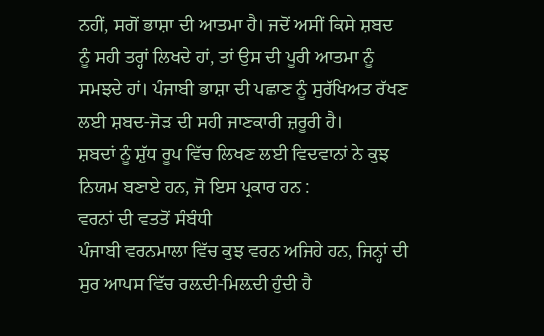ਨਹੀਂ, ਸਗੋਂ ਭਾਸ਼ਾ ਦੀ ਆਤਮਾ ਹੈ। ਜਦੋਂ ਅਸੀਂ ਕਿਸੇ ਸ਼ਬਦ ਨੂੰ ਸਹੀ ਤਰ੍ਹਾਂ ਲਿਖਦੇ ਹਾਂ, ਤਾਂ ਉਸ ਦੀ ਪੂਰੀ ਆਤਮਾ ਨੂੰ ਸਮਝਦੇ ਹਾਂ। ਪੰਜਾਬੀ ਭਾਸ਼ਾ ਦੀ ਪਛਾਣ ਨੂੰ ਸੁਰੱਖਿਅਤ ਰੱਖਣ ਲਈ ਸ਼ਬਦ-ਜੋੜ ਦੀ ਸਹੀ ਜਾਣਕਾਰੀ ਜ਼ਰੂਰੀ ਹੈ।
ਸ਼ਬਦਾਂ ਨੂੰ ਸ਼ੁੱਧ ਰੂਪ ਵਿੱਚ ਲਿਖਣ ਲਈ ਵਿਦਵਾਨਾਂ ਨੇ ਕੁਝ ਨਿਯਮ ਬਣਾਏ ਹਨ, ਜੋ ਇਸ ਪ੍ਰਕਾਰ ਹਨ :
ਵਰਨਾਂ ਦੀ ਵਤਤੋਂ ਸੰਬੰਧੀ
ਪੰਜਾਬੀ ਵਰਨਮਾਲਾ ਵਿੱਚ ਕੁਝ ਵਰਨ ਅਜਿਹੇ ਹਨ, ਜਿਨ੍ਹਾਂ ਦੀ ਸੁਰ ਆਪਸ ਵਿੱਚ ਰਲ਼ਦੀ-ਮਿਲ਼ਦੀ ਹੁੰਦੀ ਹੈ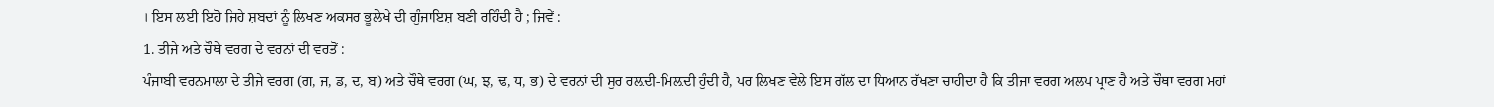। ਇਸ ਲਈ ਇਹੋ ਜਿਹੇ ਸ਼ਬਦਾਂ ਨੂੰ ਲਿਖਣ ਅਕਸਰ ਭੂਲੇਖੇ ਦੀ ਗੁੰਜਾਇਸ਼ ਬਣੀ ਰਹਿੰਦੀ ਹੈ ; ਜਿਵੇਂ :
1. ਤੀਜੇ ਅਤੇ ਚੌਥੇ ਵਰਗ ਦੇ ਵਰਨਾਂ ਦੀ ਵਰਤੋਂ :
ਪੰਜਾਬੀ ਵਰਨਮਾਲਾ ਦੇ ਤੀਜੇ ਵਰਗ (ਗ, ਜ, ਡ, ਦ, ਬ) ਅਤੇ ਚੌਥੇ ਵਰਗ (ਘ, ਝ, ਢ, ਧ, ਭ) ਦੇ ਵਰਨਾਂ ਦੀ ਸੁਰ ਰਲ਼ਦੀ-ਮਿਲ਼ਦੀ ਹੁੰਦੀ ਹੈ, ਪਰ ਲਿਖਣ ਵੇਲੇ ਇਸ ਗੱਲ ਦਾ ਧਿਆਨ ਰੱਖਣਾ ਚਾਹੀਦਾ ਹੈ ਕਿ ਤੀਜਾ ਵਰਗ ਅਲਪ ਪ੍ਰਾਣ ਹੈ ਅਤੇ ਚੌਥਾ ਵਰਗ ਮਹਾਂ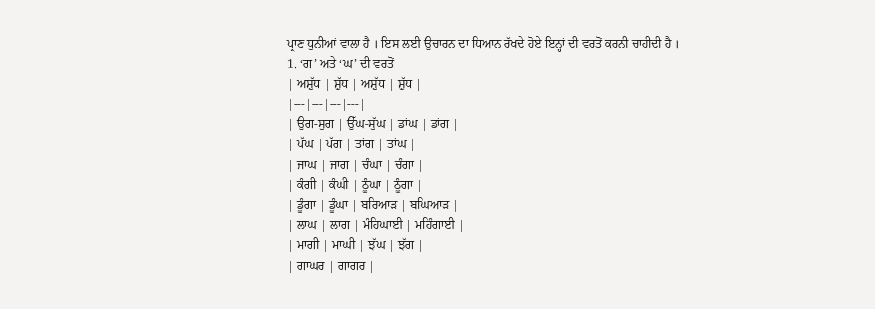ਪ੍ਰਾਣ ਧੁਨੀਆਂ ਵਾਲਾ ਹੈ । ਇਸ ਲਈ ਉਚਾਰਨ ਦਾ ਧਿਆਨ ਰੱਖਦੇ ਹੋਏ ਇਨ੍ਹਾਂ ਦੀ ਵਰਤੋਂ ਕਰਨੀ ਚਾਹੀਦੀ ਹੈ ।
1. ‘ਗ’ ਅਤੇ ‘ਘ’ ਦੀ ਵਰਤੋਂ
| ਅਸ਼ੁੱਧ | ਸ਼ੁੱਧ | ਅਸ਼ੁੱਧ | ਸ਼ੁੱਧ |
|---|---|---|---|
| ਉਗ-ਸੁਗ | ਉੱਘ-ਸੁੱਘ | ਡਾਂਘ | ਡਾਂਗ |
| ਪੱਘ | ਪੱਗ | ਤਾਂਗ | ਤਾਂਘ |
| ਜਾਘ | ਜਾਗ | ਚੰਘਾ | ਚੰਗਾ |
| ਕੰਗੀ | ਕੰਘੀ | ਠੂੰਘਾ | ਠੂੰਗਾ |
| ਡੂੰਗਾ | ਡੂੰਘਾ | ਬਰਿਆੜ | ਬਘਿਆੜ |
| ਲਾਘ | ਲਾਗ | ਮੰਹਿਘਾਈ | ਮਹਿੰਗਾਈ |
| ਮਾਗੀ | ਮਾਘੀ | ਝੱਘ | ਝੱਗ |
| ਗਾਘਰ | ਗਾਗਰ |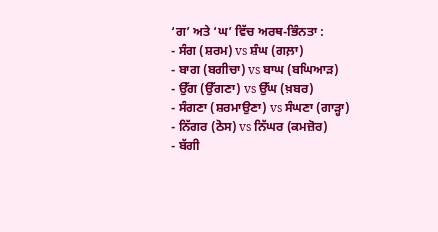‘ਗ’ ਅਤੇ ‘ਘ’ ਵਿੱਚ ਅਰਥ-ਭਿੰਨਤਾ :
- ਸੰਗ (ਸ਼ਰਮ) vs ਸ਼ੰਘ (ਗਲ਼ਾ)
- ਬਾਗ (ਬਗੀਚਾ) vs ਬਾਘ (ਬਘਿਆੜ)
- ਉੱਗ (ਉੱਗਣਾ) vs ਉੱਘ (ਖ਼ਬਰ)
- ਸੰਗਣਾ (ਸ਼ਰਮਾਉਣਾ) vs ਸੰਘਣਾ (ਗਾੜ੍ਹਾ)
- ਨਿੱਗਰ (ਠੋਸ) vs ਨਿੱਘਰ (ਕਮਜ਼ੋਰ)
- ਬੱਗੀ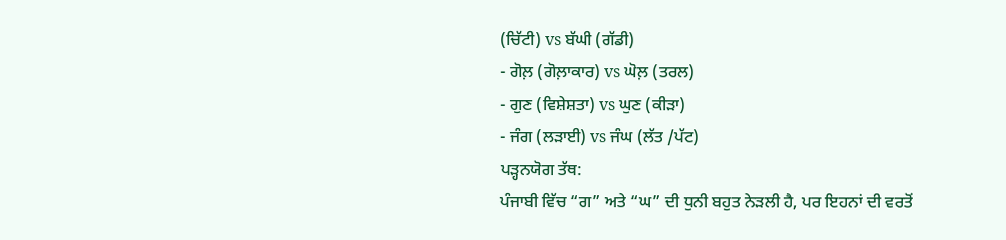(ਚਿੱਟੀ) vs ਬੱਘੀ (ਗੱਡੀ)
- ਗੋਲ਼ (ਗੋਲ਼ਾਕਾਰ) vs ਘੋਲ਼ (ਤਰਲ)
- ਗੁਣ (ਵਿਸ਼ੇਸ਼ਤਾ) vs ਘੁਣ (ਕੀੜਾ)
- ਜੰਗ (ਲੜਾਈ) vs ਜੰਘ (ਲੱਤ /ਪੱਟ)
ਪੜ੍ਹਨਯੋਗ ਤੱਥ:
ਪੰਜਾਬੀ ਵਿੱਚ “ਗ” ਅਤੇ “ਘ” ਦੀ ਧੁਨੀ ਬਹੁਤ ਨੇੜਲੀ ਹੈ, ਪਰ ਇਹਨਾਂ ਦੀ ਵਰਤੋਂ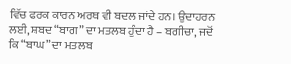ਵਿੱਚ ਫਰਕ ਕਾਰਨ ਅਰਥ ਵੀ ਬਦਲ ਜਾਂਦੇ ਹਨ। ਉਦਾਹਰਨ ਲਈ, ਸ਼ਬਦ “ਬਾਗ” ਦਾ ਮਤਲਬ ਹੁੰਦਾ ਹੈ – ਬਗੀਚਾ, ਜਦੋਂ ਕਿ “ਬਾਘ” ਦਾ ਮਤਲਬ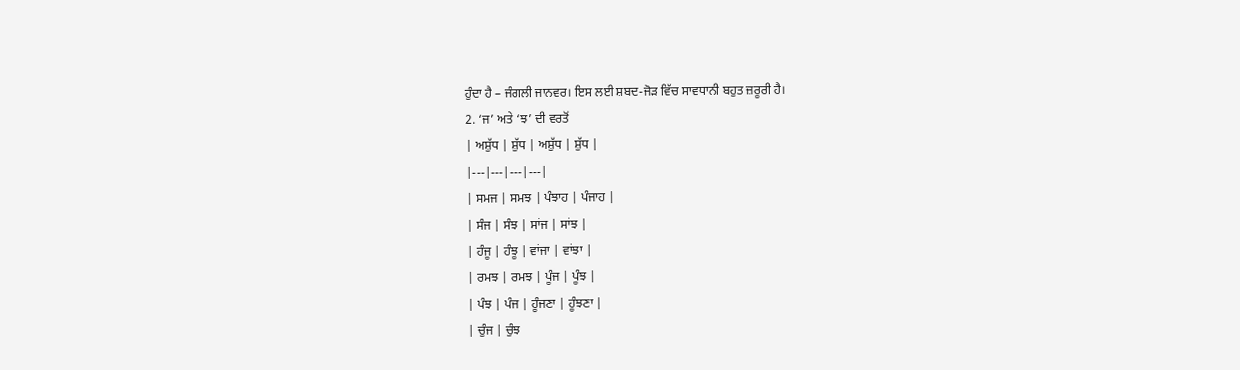ਹੁੰਦਾ ਹੈ – ਜੰਗਲੀ ਜਾਨਵਰ। ਇਸ ਲਈ ਸ਼ਬਦ-ਜੋੜ ਵਿੱਚ ਸਾਵਧਾਨੀ ਬਹੁਤ ਜ਼ਰੂਰੀ ਹੈ।
2. ‘ਜ’ ਅਤੇ ‘ਝ’ ਦੀ ਵਰਤੋਂ
| ਅਸ਼ੁੱਧ | ਸ਼ੁੱਧ | ਅਸ਼ੁੱਧ | ਸ਼ੁੱਧ |
|---|---|---|---|
| ਸਮਜ | ਸਮਝ | ਪੰਝਾਹ | ਪੰਜਾਹ |
| ਸੰਜ | ਸੰਝ | ਸਾਂਜ | ਸਾਂਝ |
| ਹੰਜੂ | ਹੰਝੂ | ਵਾਂਜਾ | ਵਾਂਝਾ |
| ਰਮਝ | ਰਮਝ | ਪੂੰਜ | ਪੂੰਝ |
| ਪੰਝ | ਪੰਜ | ਹੂੰਜਣਾ | ਹੂੰਝਣਾ |
| ਚੁੰਜ | ਚੁੰਝ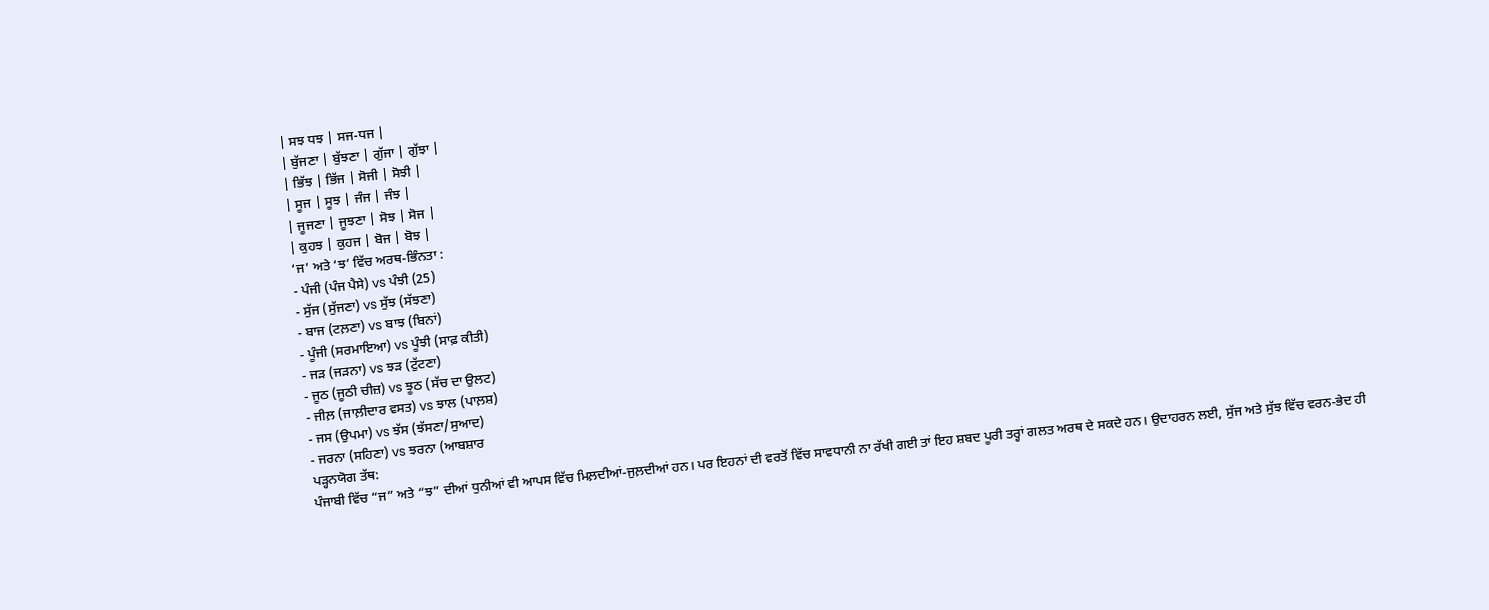| ਸਝ ਧਝ | ਸਜ-ਧਜ |
| ਬੁੱਜਣਾ | ਬੁੱਝਣਾ | ਗੁੱਜਾ | ਗੁੱਝਾ |
| ਭਿੱਝ | ਭਿੱਜ | ਸੋਜੀ | ਸੋਝੀ |
| ਸੂਜ | ਸੂਝ | ਜੰਜ | ਜੰਝ |
| ਜੂਜਣਾ | ਜੂਝਣਾ | ਸੋਝ | ਸੋਜ |
| ਕੁਹਝ | ਕੁਹਜ | ਬੋਜ | ਬੋਝ |
‘ਜ’ ਅਤੇ ‘ਝ’ ਵਿੱਚ ਅਰਥ-ਭਿੰਨਤਾ :
- ਪੰਜੀ (ਪੰਜ ਪੈਸੇ) vs ਪੰਝੀ (25)
- ਸੁੱਜ (ਸੁੱਜਣਾ) vs ਸੁੱਝ (ਸੱਝਣਾ)
- ਬਾਜ (ਟਲ਼ਣਾ) vs ਬਾਝ (ਬਿਨਾਂ)
- ਪੂੰਜੀ (ਸਰਮਾਇਆ) vs ਪੂੰਝੀ (ਸਾਫ਼ ਕੀਤੀ)
- ਜੜ (ਜੜਨਾ) vs ਝੜ (ਟੁੱਟਣਾ)
- ਜੂਠ (ਜੂਠੀ ਚੀਜ਼) vs ਝੂਠ (ਸੱਚ ਦਾ ਉਲਟ)
- ਜੀਲ਼ (ਜਾਲ਼ੀਦਾਰ ਵਸਤ) vs ਝਾਲ (ਪਾਲ਼ਸ਼)
- ਜਸ (ਉਪਮਾ) vs ਝੱਸ (ਝੱਸਣਾ/ਸੁਆਦ)
- ਜਰਨਾ (ਸਹਿਣਾ) vs ਝਰਨਾ (ਆਬਸ਼ਾਰ
ਪੜ੍ਹਨਯੋਗ ਤੱਥ:
ਪੰਜਾਬੀ ਵਿੱਚ “ਜ” ਅਤੇ “ਝ” ਦੀਆਂ ਧੁਨੀਆਂ ਵੀ ਆਪਸ ਵਿੱਚ ਮਿਲ਼ਦੀਆਂ-ਜੁਲ਼ਦੀਆਂ ਹਨ। ਪਰ ਇਹਨਾਂ ਦੀ ਵਰਤੋਂ ਵਿੱਚ ਸਾਵਧਾਨੀ ਨਾ ਰੱਖੀ ਗਈ ਤਾਂ ਇਹ ਸ਼ਬਦ ਪੂਰੀ ਤਰ੍ਹਾਂ ਗਲਤ ਅਰਥ ਦੇ ਸਕਦੇ ਹਨ। ਉਦਾਹਰਨ ਲਈ, ਸੁੱਜ ਅਤੇ ਸੁੱਝ ਵਿੱਚ ਵਰਨ-ਭੇਦ ਹੀ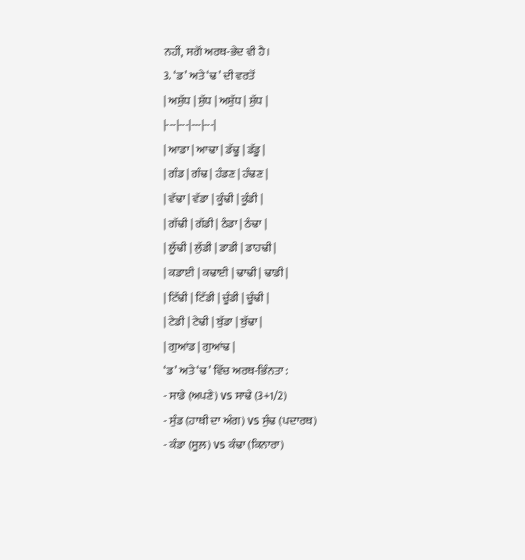ਨਹੀਂ, ਸਗੋਂ ਅਰਥ-ਭੇਦ ਵੀ ਹੈ।
3. ‘ਡ’ ਅਤੇ ‘ਢ’ ਦੀ ਵਰਤੋਂ
| ਅਸ਼ੁੱਧ | ਸ਼ੁੱਧ | ਅਸ਼ੁੱਧ | ਸ਼ੁੱਧ |
|---|---|---|---|
| ਆਡਾ | ਆਢਾ | ਡੱਢੂ | ਡੱਡੂ |
| ਗੰਡ | ਗੰਢ | ਹੰਡਣ | ਹੰਢਣ |
| ਵੱਢਾ | ਵੱਡਾ | ਕੂੰਢੀ | ਕੂੰਡੀ |
| ਗੱਢੀ | ਗੱਡੀ | ਠੰਡਾ | ਠੰਢਾ |
| ਲੂੱਢੀ | ਲੁੱਡੀ | ਡਾਡੀ | ਡਾਹਢੀ |
| ਕਡਾਈ | ਕਢਾਈ | ਢਾਢੀ | ਢਾਡੀ |
| ਟਿੱਢੀ | ਟਿੱਡੀ | ਚੂੰਡੀ | ਚੂੰਢੀ |
| ਟੇਡੀ | ਟੇਢੀ | ਬੁੱਡਾ | ਬੁੱਢਾ |
| ਗੁਆਂਡ | ਗੁਆਂਢ |
‘ਡ’ ਅਤੇ ‘ਢ’ ਵਿੱਚ ਅਰਥ-ਭਿੰਨਤਾ :
- ਸਾਡੇ (ਅਪਣੇ) vs ਸਾਢੇ (3+1/2)
- ਸੁੰਡ (ਹਾਥੀ ਦਾ ਅੰਗ) vs ਸੁੰਢ (ਪਦਾਰਥ)
- ਕੰਡਾ (ਸੂਲ਼) vs ਕੰਢਾ (ਕਿਨਾਰਾ)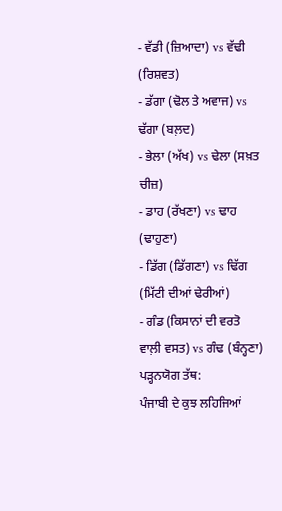- ਵੱਡੀ (ਜ਼ਿਆਦਾ) vs ਵੱਢੀ (ਰਿਸ਼ਵਤ)
- ਡੱਗਾ (ਢੋਲ ਤੇ ਅਵਾਜ) vs ਢੱਗਾ (ਬਲ਼ਦ)
- ਭੇਲਾ (ਅੱਖ) vs ਢੇਲਾ (ਸਖ਼ਤ ਚੀਜ਼)
- ਡਾਹ (ਰੱਖਣਾ) vs ਢਾਹ (ਢਾਹੁਣਾ)
- ਡਿੱਗ (ਡਿੱਗਣਾ) vs ਢਿੱਗ (ਮਿੱਟੀ ਦੀਆਂ ਢੇਰੀਆਂ)
- ਗੰਡ (ਕਿਸਾਨਾਂ ਦੀ ਵਰਤੋ ਵਾਲ਼ੀ ਵਸਤ) vs ਗੰਢ (ਬੰਨ੍ਹਣਾ)
ਪੜ੍ਹਨਯੋਗ ਤੱਥ:
ਪੰਜਾਬੀ ਦੇ ਕੁਝ ਲਹਿਜਿਆਂ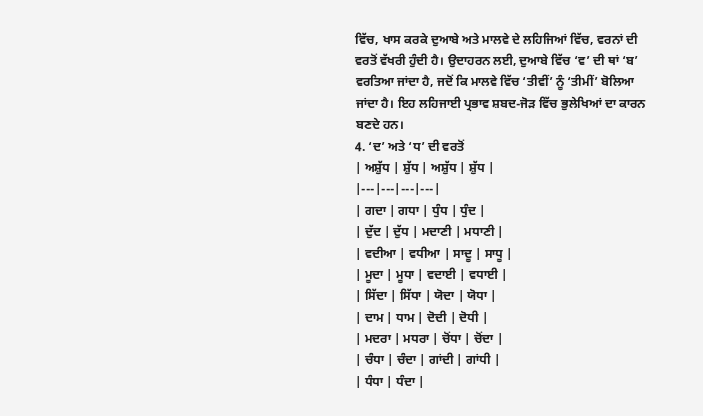ਵਿੱਚ, ਖਾਸ ਕਰਕੇ ਦੁਆਬੇ ਅਤੇ ਮਾਲਵੇ ਦੇ ਲਹਿਜਿਆਂ ਵਿੱਚ, ਵਰਨਾਂ ਦੀ ਵਰਤੋਂ ਵੱਖਰੀ ਹੁੰਦੀ ਹੈ। ਉਦਾਹਰਨ ਲਈ, ਦੁਆਬੇ ਵਿੱਚ ‘ਵ’ ਦੀ ਥਾਂ ‘ਬ’ ਵਰਤਿਆ ਜਾਂਦਾ ਹੈ, ਜਦੋਂ ਕਿ ਮਾਲਵੇ ਵਿੱਚ ‘ਤੀਵੀਂ’ ਨੂੰ ‘ਤੀਮੀਂ’ ਬੋਲਿਆ ਜਾਂਦਾ ਹੈ। ਇਹ ਲਹਿਜਾਈ ਪ੍ਰਭਾਵ ਸ਼ਬਦ-ਜੋੜ ਵਿੱਚ ਭੁਲੇਖਿਆਂ ਦਾ ਕਾਰਨ ਬਣਦੇ ਹਨ।
4. ‘ਦ’ ਅਤੇ ‘ਧ’ ਦੀ ਵਰਤੋਂ
| ਅਸ਼ੁੱਧ | ਸ਼ੁੱਧ | ਅਸ਼ੁੱਧ | ਸ਼ੁੱਧ |
|---|---|---|---|
| ਗਦਾ | ਗਧਾ | ਧੁੰਧ | ਧੁੰਦ |
| ਦੁੱਦ | ਦੁੱਧ | ਮਦਾਣੀ | ਮਧਾਣੀ |
| ਵਦੀਆ | ਵਧੀਆ | ਸਾਦੂ | ਸਾਧੂ |
| ਮੂਦਾ | ਮੂਧਾ | ਵਦਾਈ | ਵਧਾਈ |
| ਸਿੱਦਾ | ਸਿੱਧਾ | ਯੋਦਾ | ਯੋਧਾ |
| ਦਾਮ | ਧਾਮ | ਦੋਦੀ | ਦੋਧੀ |
| ਮਦਰਾ | ਮਧਰਾ | ਚੋਂਧਾ | ਚੋਂਦਾ |
| ਚੰਧਾ | ਚੰਦਾ | ਗਾਂਦੀ | ਗਾਂਧੀ |
| ਧੰਧਾ | ਧੰਦਾ |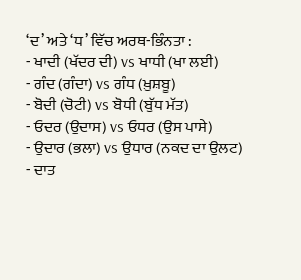‘ਦ’ ਅਤੇ ‘ਧ’ ਵਿੱਚ ਅਰਥ-ਭਿੰਨਤਾ :
- ਖਾਦੀ (ਖੱਦਰ ਦੀ) vs ਖਾਧੀ (ਖਾ ਲਈ)
- ਗੰਦ (ਗੰਦਾ) vs ਗੰਧ (ਖ਼ੁਸ਼ਬੂ)
- ਬੋਦੀ (ਚੋਟੀ) vs ਬੋਧੀ (ਬੁੱਧ ਮੱਤ)
- ਓਦਰ (ਉਦਾਸ) vs ਓਧਰ (ਉਸ ਪਾਸੇ)
- ਉਦਾਰ (ਭਲਾ) vs ਉਧਾਰ (ਨਕਦ ਦਾ ਉਲਟ)
- ਦਾਤ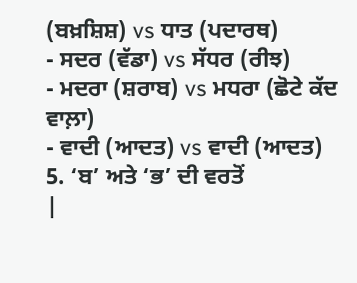(ਬਖ਼ਸ਼ਿਸ਼) vs ਧਾਤ (ਪਦਾਰਥ)
- ਸਦਰ (ਵੱਡਾ) vs ਸੱਧਰ (ਰੀਝ)
- ਮਦਰਾ (ਸ਼ਰਾਬ) vs ਮਧਰਾ (ਛੋਟੇ ਕੱਦ ਵਾਲ਼ਾ)
- ਵਾਦੀ (ਆਦਤ) vs ਵਾਦੀ (ਆਦਤ)
5. ‘ਬ’ ਅਤੇ ‘ਭ’ ਦੀ ਵਰਤੋਂ
|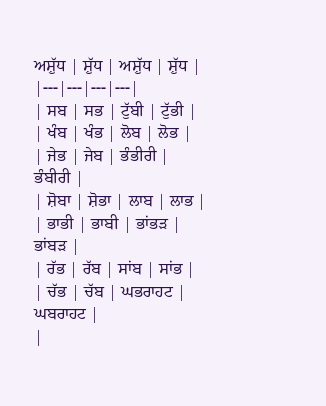ਅਸ਼ੁੱਧ | ਸ਼ੁੱਧ | ਅਸ਼ੁੱਧ | ਸ਼ੁੱਧ |
|---|---|---|---|
| ਸਬ | ਸਭ | ਟੁੱਬੀ | ਟੁੱਭੀ |
| ਖੰਬ | ਖੰਭ | ਲੋਬ | ਲੋਭ |
| ਜੇਭ | ਜੇਬ | ਭੰਭੀਰੀ | ਭੰਬੀਰੀ |
| ਸ਼ੋਬਾ | ਸ਼ੋਭਾ | ਲਾਬ | ਲਾਭ |
| ਭਾਭੀ | ਭਾਬੀ | ਭਾਂਭੜ | ਭਾਂਬੜ |
| ਰੱਭ | ਰੱਬ | ਸਾਂਬ | ਸਾਂਭ |
| ਚੱਭ | ਚੱਬ | ਘਭਰਾਹਟ | ਘਬਰਾਹਟ |
|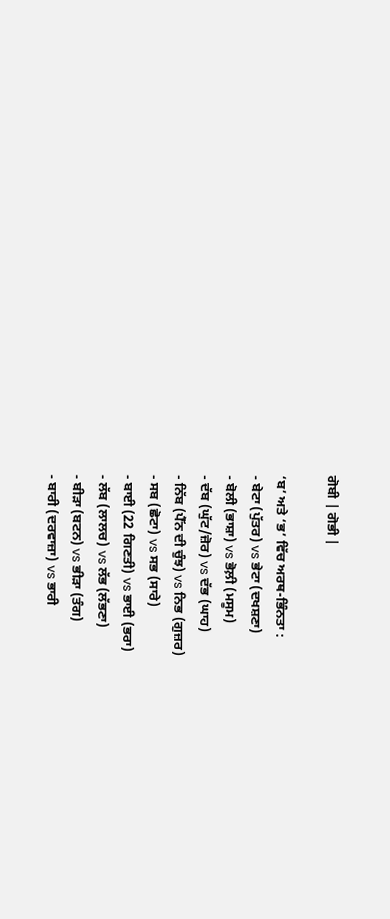ਗੋਬੀ | ਗੋਭੀ |

‘ਬ’ ਅਤੇ ‘ਭ’ ਵਿੱਚ ਅਰਥ-ਭਿੰਨਤਾ :
- ਬੇਟਾ (ਪੁੱਤਰ) vs ਭੇਟਾ (ਦਖਸ਼ਣਾ)
- ਬੋਲੀ (ਭਾਸ਼ਾ) vs ਭੋਲ਼ੀ (ਮਸੂਮ)
- ਦੱਬ (ਘੁੱਟ/ਜ਼ੋਰ) vs ਦੱਭ (ਘਾਹ)
- ਨਿੱਬ (ਪੈੱਨ ਦੀ ਚੁੰਝ) vs ਨਿਭ (ਗੁਜ਼ਰ)
- ਸਬ (ਛੋਟਾ) vs ਸਭ (ਸਾਰੇ)
- ਬਾਈ (22 ਗਿਣਤੀ) vs ਭਾਈ (ਭਰਾ)
- ਲੱਬ (ਲਾਲਚ) vs ਲੱਭ (ਲੱਭਣਾ)
- ਬੀੜਾ (ਬਟਨ) vs ਭੀੜਾ (ਤੰਗ)
- ਬਾਰੀ (ਦਰਵਾਜ਼ਾ) vs ਭਾਰੀ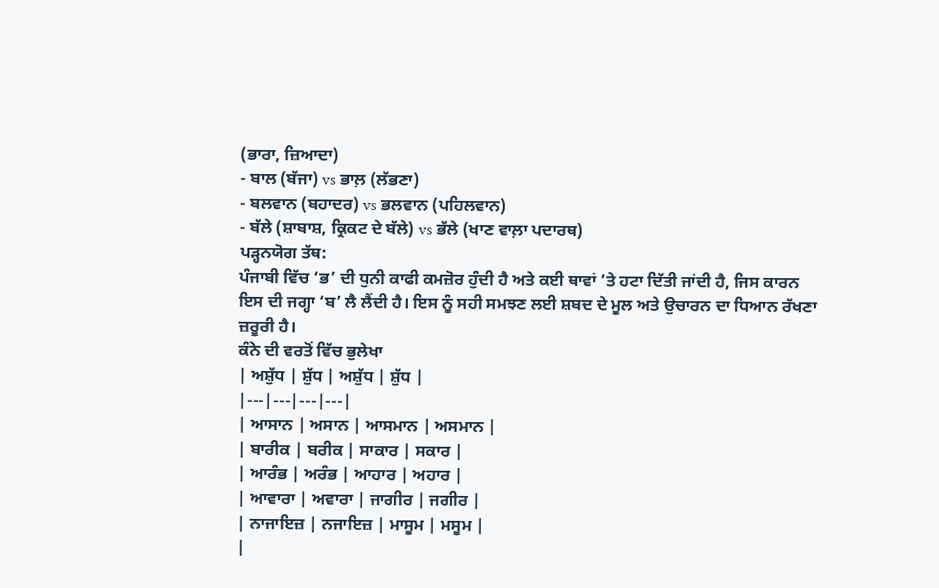(ਭਾਰਾ, ਜ਼ਿਆਦਾ)
- ਬਾਲ (ਬੱਜਾ) vs ਭਾਲ਼ (ਲੱਭਣਾ)
- ਬਲਵਾਨ (ਬਹਾਦਰ) vs ਭਲਵਾਨ (ਪਹਿਲਵਾਨ)
- ਬੱਲੇ (ਸ਼ਾਬਾਸ਼, ਕ੍ਰਿਕਟ ਦੇ ਬੱਲੇ) vs ਭੱਲੇ (ਖਾਣ ਵਾਲ਼ਾ ਪਦਾਰਥ)
ਪੜ੍ਹਨਯੋਗ ਤੱਥ:
ਪੰਜਾਬੀ ਵਿੱਚ ‘ਭ’ ਦੀ ਧੁਨੀ ਕਾਫੀ ਕਮਜ਼ੋਰ ਹੁੰਦੀ ਹੈ ਅਤੇ ਕਈ ਥਾਵਾਂ ’ਤੇ ਹਟਾ ਦਿੱਤੀ ਜਾਂਦੀ ਹੈ, ਜਿਸ ਕਾਰਨ ਇਸ ਦੀ ਜਗ੍ਹਾ ‘ਬ’ ਲੈ ਲੈਂਦੀ ਹੈ। ਇਸ ਨੂੰ ਸਹੀ ਸਮਝਣ ਲਈ ਸ਼ਬਦ ਦੇ ਮੂਲ ਅਤੇ ਉਚਾਰਨ ਦਾ ਧਿਆਨ ਰੱਖਣਾ ਜ਼ਰੂਰੀ ਹੈ।
ਕੰਨੇ ਦੀ ਵਰਤੋਂ ਵਿੱਚ ਭੁਲੇਖਾ
| ਅਸ਼ੁੱਧ | ਸ਼ੁੱਧ | ਅਸ਼ੁੱਧ | ਸ਼ੁੱਧ |
|---|---|---|---|
| ਆਸਾਨ | ਅਸਾਨ | ਆਸਮਾਨ | ਅਸਮਾਨ |
| ਬਾਰੀਕ | ਬਰੀਕ | ਸਾਕਾਰ | ਸਕਾਰ |
| ਆਰੰਭ | ਅਰੰਭ | ਆਹਾਰ | ਅਹਾਰ |
| ਆਵਾਰਾ | ਅਵਾਰਾ | ਜਾਗੀਰ | ਜਗੀਰ |
| ਨਾਜਾਇਜ਼ | ਨਜਾਇਜ਼ | ਮਾਸੂਮ | ਮਸੂਮ |
|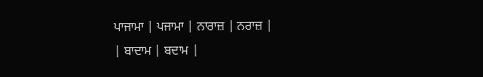ਪਾਜਾਮਾ | ਪਜਾਮਾ | ਨਾਰਾਜ਼ | ਨਰਾਜ਼ |
| ਬਾਦਾਮ | ਬਦਾਮ |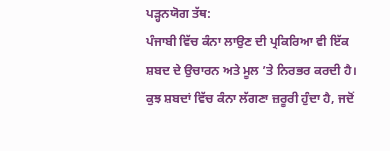ਪੜ੍ਹਨਯੋਗ ਤੱਥ:
ਪੰਜਾਬੀ ਵਿੱਚ ਕੰਨਾ ਲਾਉਣ ਦੀ ਪ੍ਰਕਿਰਿਆ ਵੀ ਇੱਕ ਸ਼ਬਦ ਦੇ ਉਚਾਰਨ ਅਤੇ ਮੂਲ ’ਤੇ ਨਿਰਭਰ ਕਰਦੀ ਹੈ। ਕੁਝ ਸ਼ਬਦਾਂ ਵਿੱਚ ਕੰਨਾ ਲੱਗਣਾ ਜ਼ਰੂਰੀ ਹੁੰਦਾ ਹੈ, ਜਦੋਂ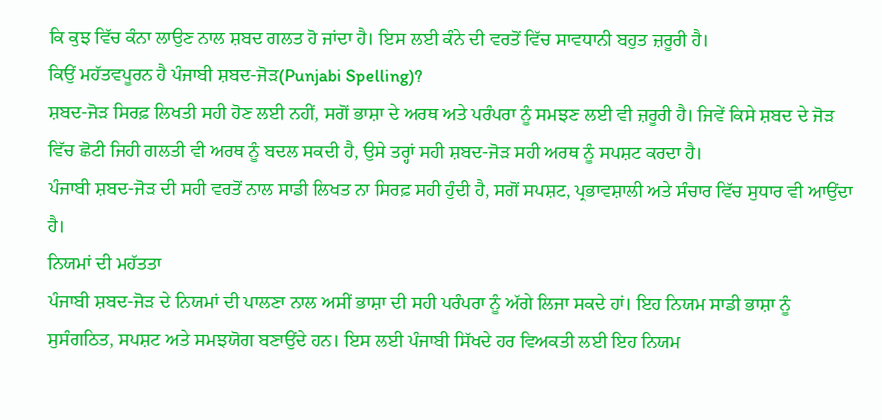ਕਿ ਕੁਝ ਵਿੱਚ ਕੰਨਾ ਲਾਉਣ ਨਾਲ ਸ਼ਬਦ ਗਲਤ ਹੋ ਜਾਂਦਾ ਹੈ। ਇਸ ਲਈ ਕੰਨੇ ਦੀ ਵਰਤੋਂ ਵਿੱਚ ਸਾਵਧਾਨੀ ਬਹੁਤ ਜ਼ਰੂਰੀ ਹੈ।
ਕਿਉਂ ਮਹੱਤਵਪੂਰਨ ਹੈ ਪੰਜਾਬੀ ਸ਼ਬਦ-ਜੋੜ(Punjabi Spelling)?
ਸ਼ਬਦ-ਜੋੜ ਸਿਰਫ਼ ਲਿਖਤੀ ਸਹੀ ਹੋਣ ਲਈ ਨਹੀਂ, ਸਗੋਂ ਭਾਸ਼ਾ ਦੇ ਅਰਥ ਅਤੇ ਪਰੰਪਰਾ ਨੂੰ ਸਮਝਣ ਲਈ ਵੀ ਜ਼ਰੂਰੀ ਹੈ। ਜਿਵੇਂ ਕਿਸੇ ਸ਼ਬਦ ਦੇ ਜੋੜ ਵਿੱਚ ਛੋਟੀ ਜਿਹੀ ਗਲਤੀ ਵੀ ਅਰਥ ਨੂੰ ਬਦਲ ਸਕਦੀ ਹੈ, ਉਸੇ ਤਰ੍ਹਾਂ ਸਹੀ ਸ਼ਬਦ-ਜੋੜ ਸਹੀ ਅਰਥ ਨੂੰ ਸਪਸ਼ਟ ਕਰਦਾ ਹੈ।
ਪੰਜਾਬੀ ਸ਼ਬਦ-ਜੋੜ ਦੀ ਸਹੀ ਵਰਤੋਂ ਨਾਲ ਸਾਡੀ ਲਿਖਤ ਨਾ ਸਿਰਫ਼ ਸਹੀ ਹੁੰਦੀ ਹੈ, ਸਗੋਂ ਸਪਸ਼ਟ, ਪ੍ਰਭਾਵਸ਼ਾਲੀ ਅਤੇ ਸੰਚਾਰ ਵਿੱਚ ਸੁਧਾਰ ਵੀ ਆਉਂਦਾ ਹੈ।
ਨਿਯਮਾਂ ਦੀ ਮਹੱਤਤਾ
ਪੰਜਾਬੀ ਸ਼ਬਦ-ਜੋੜ ਦੇ ਨਿਯਮਾਂ ਦੀ ਪਾਲਣਾ ਨਾਲ ਅਸੀਂ ਭਾਸ਼ਾ ਦੀ ਸਹੀ ਪਰੰਪਰਾ ਨੂੰ ਅੱਗੇ ਲਿਜਾ ਸਕਦੇ ਹਾਂ। ਇਹ ਨਿਯਮ ਸਾਡੀ ਭਾਸ਼ਾ ਨੂੰ ਸੁਸੰਗਠਿਤ, ਸਪਸ਼ਟ ਅਤੇ ਸਮਝਯੋਗ ਬਣਾਉਂਦੇ ਹਨ। ਇਸ ਲਈ ਪੰਜਾਬੀ ਸਿੱਖਦੇ ਹਰ ਵਿਅਕਤੀ ਲਈ ਇਹ ਨਿਯਮ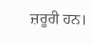ਜ਼ਰੂਰੀ ਹਨ।